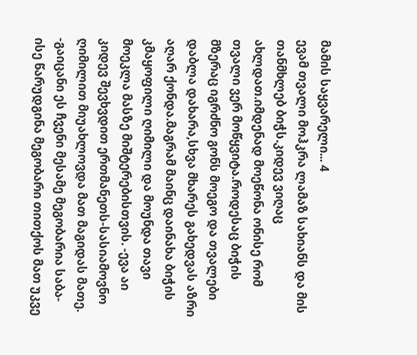მამის საყვარელი... 4
ევამ თვალი მოჰკრა ლამაზ სახიანს და მის თანმხლებ ბიჭს.კიდევ ვიღაც ახლდათ.იმდენად მოეწონა ონისე რომ თვალი ვერ მოწყვიტა.როდესაც ბიჭის მზერაც იგრძნო გონს მოეგო და თვალები დაბლა დახარა,სხვა მხარეს გახედვას აზრი აღარ ქონდა.მაგრამ მაინც დაინახა ბიჭის კმაყოფილი ღიმილი და მოუნდა თავი მოეკლა მასზე მიშტერებისთვის. -ევა აი კიდევ შევხვდით ერთმანეთს-სასიამოვნო ღიმილით მიუახლოვდა მათ მაგიდას მათე. -გაიცანი ეს ჩვენი მესამე მეგობარია საბა-ისე წარუდგინა მეგობარი თითქოს მათ უკვე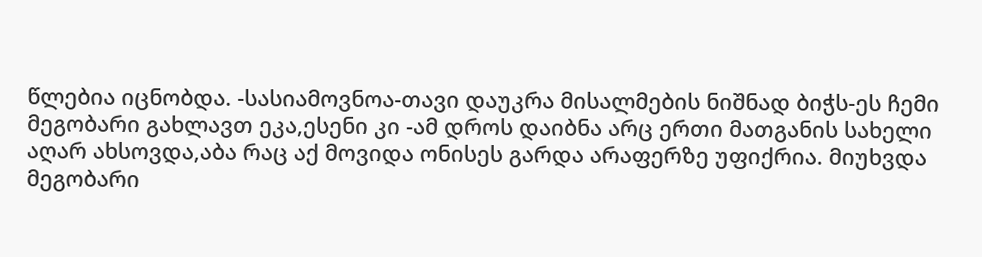წლებია იცნობდა. -სასიამოვნოა-თავი დაუკრა მისალმების ნიშნად ბიჭს-ეს ჩემი მეგობარი გახლავთ ეკა,ესენი კი -ამ დროს დაიბნა არც ერთი მათგანის სახელი აღარ ახსოვდა,აბა რაც აქ მოვიდა ონისეს გარდა არაფერზე უფიქრია. მიუხვდა მეგობარი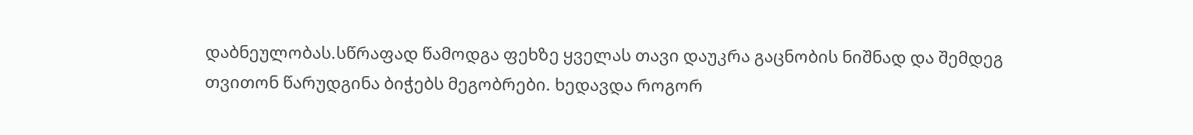დაბნეულობას.სწრაფად წამოდგა ფეხზე ყველას თავი დაუკრა გაცნობის ნიშნად და შემდეგ თვითონ წარუდგინა ბიჭებს მეგობრები. ხედავდა როგორ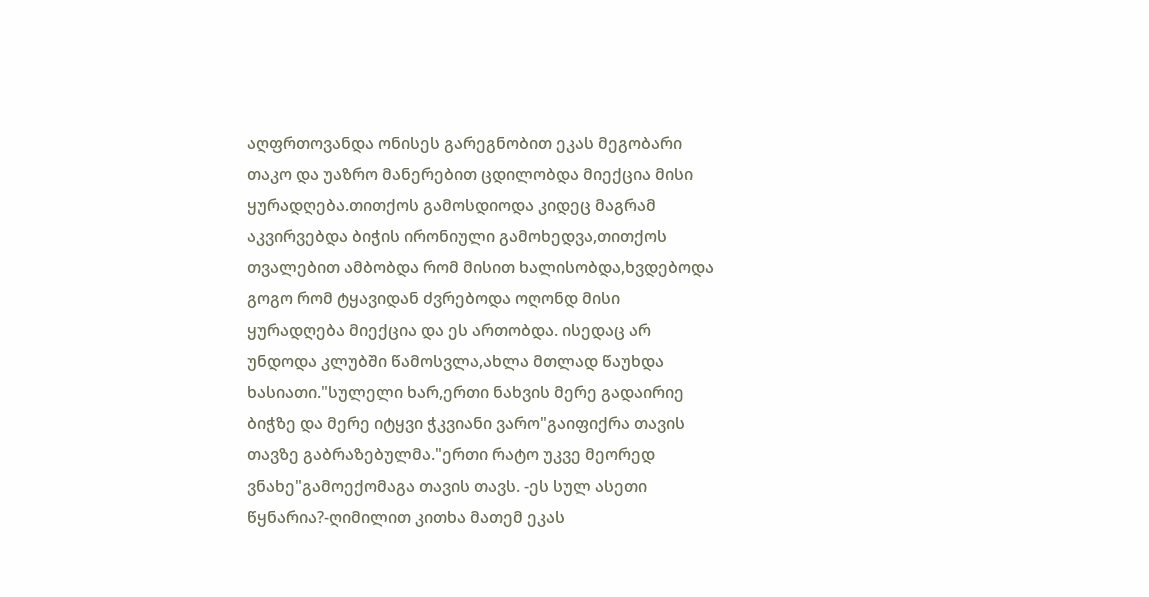აღფრთოვანდა ონისეს გარეგნობით ეკას მეგობარი თაკო და უაზრო მანერებით ცდილობდა მიექცია მისი ყურადღება.თითქოს გამოსდიოდა კიდეც მაგრამ აკვირვებდა ბიჭის ირონიული გამოხედვა,თითქოს თვალებით ამბობდა რომ მისით ხალისობდა,ხვდებოდა გოგო რომ ტყავიდან ძვრებოდა ოღონდ მისი ყურადღება მიექცია და ეს ართობდა. ისედაც არ უნდოდა კლუბში წამოსვლა,ახლა მთლად წაუხდა ხასიათი."სულელი ხარ,ერთი ნახვის მერე გადაირიე ბიჭზე და მერე იტყვი ჭკვიანი ვარო"გაიფიქრა თავის თავზე გაბრაზებულმა."ერთი რატო უკვე მეორედ ვნახე"გამოექომაგა თავის თავს. -ეს სულ ასეთი წყნარია?-ღიმილით კითხა მათემ ეკას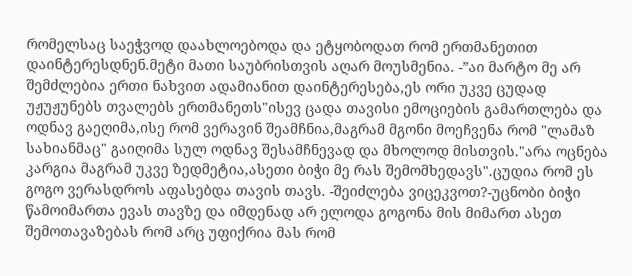რომელსაც საეჭვოდ დაახლოებოდა და ეტყობოდათ რომ ერთმანეთით დაინტერესდნენ.მეტი მათი საუბრისთვის აღარ მოუსმენია. -”აი მარტო მე არ შემძლებია ერთი ნახვით ადამიანით დაინტერესება,ეს ორი უკვე ცუდად უჟუჟუნებს თვალებს ერთმანეთს"ისევ ცადა თავისი ემოციების გამართლება და ოდნავ გაეღიმა,ისე რომ ვერავინ შეამჩნია,მაგრამ მგონი მოეჩვენა რომ "ლამაზ სახიანმაც" გაიღიმა სულ ოდნავ შესამჩნევად და მხოლოდ მისთვის."არა ოცნება კარგია მაგრამ უკვე ზედმეტია,ასეთი ბიჭი მე რას შემომხედავს".ცუდია რომ ეს გოგო ვერასდროს აფასებდა თავის თავს. -შეიძლება ვიცეკვოთ?-უცნობი ბიჭი წამოიმართა ევას თავზე და იმდენად არ ელოდა გოგონა მის მიმართ ასეთ შემოთავაზებას რომ არც უფიქრია მას რომ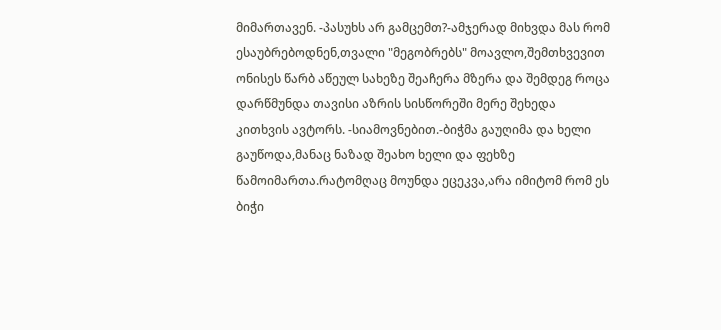მიმართავენ. -პასუხს არ გამცემთ?-ამჯერად მიხვდა მას რომ ესაუბრებოდნენ,თვალი "მეგობრებს" მოავლო,შემთხვევით ონისეს წარბ აწეულ სახეზე შეაჩერა მზერა და შემდეგ როცა დარწმუნდა თავისი აზრის სისწორეში მერე შეხედა კითხვის ავტორს. -სიამოვნებით.-ბიჭმა გაუღიმა და ხელი გაუწოდა,მანაც ნაზად შეახო ხელი და ფეხზე წამოიმართა.რატომღაც მოუნდა ეცეკვა,არა იმიტომ რომ ეს ბიჭი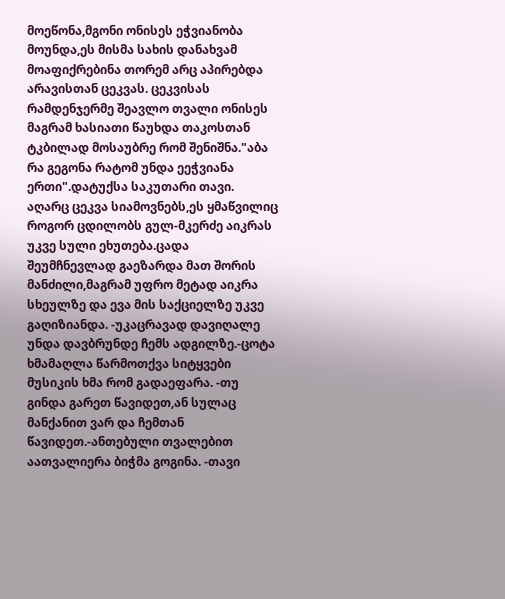მოეწონა,მგონი ონისეს ეჭვიანობა მოუნდა,ეს მისმა სახის დანახვამ მოაფიქრებინა თორემ არც აპირებდა არავისთან ცეკვას. ცეკვისას რამდენჯერმე შეავლო თვალი ონისეს მაგრამ ხასიათი წაუხდა თაკოსთან ტკბილად მოსაუბრე რომ შენიშნა."აბა რა გეგონა რატომ უნდა ეეჭვიანა ერთი".დატუქსა საკუთარი თავი. აღარც ცეკვა სიამოვნებს,ეს ყმაწვილიც როგორ ცდილობს გულ-მკერძე აიკრას უკვე სული ეხუთება.ცადა შეუმჩნევლად გაეზარდა მათ შორის მანძილი,მაგრამ უფრო მეტად აიკრა სხეულზე და ევა მის საქციელზე უკვე გაღიზიანდა. -უკაცრავად დავიღალე უნდა დავბრუნდე ჩემს ადგილზე.-ცოტა ხმამაღლა წარმოთქვა სიტყვები მუსიკის ხმა რომ გადაეფარა. -თუ გინდა გარეთ წავიდეთ,ან სულაც მანქანით ვარ და ჩემთან წავიდეთ.-ანთებული თვალებით აათვალიერა ბიჭმა გოგინა. -თავი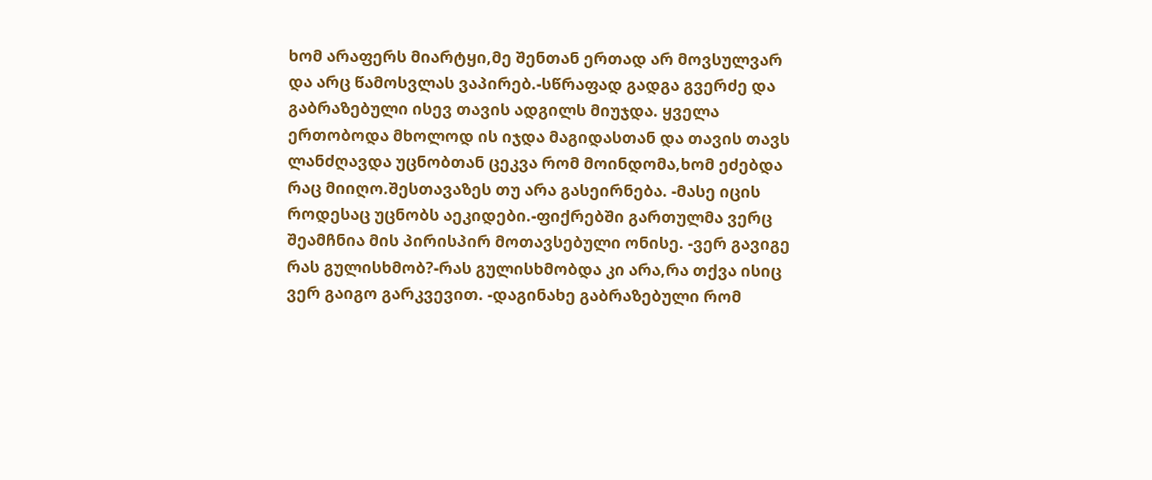ხომ არაფერს მიარტყი,მე შენთან ერთად არ მოვსულვარ და არც წამოსვლას ვაპირებ.-სწრაფად გადგა გვერძე და გაბრაზებული ისევ თავის ადგილს მიუჯდა. ყველა ერთობოდა მხოლოდ ის იჯდა მაგიდასთან და თავის თავს ლანძღავდა უცნობთან ცეკვა რომ მოინდომა,ხომ ეძებდა რაც მიიღო.შესთავაზეს თუ არა გასეირნება. -მასე იცის როდესაც უცნობს აეკიდები.-ფიქრებში გართულმა ვერც შეამჩნია მის პირისპირ მოთავსებული ონისე. -ვერ გავიგე რას გულისხმობ?-რას გულისხმობდა კი არა,რა თქვა ისიც ვერ გაიგო გარკვევით. -დაგინახე გაბრაზებული რომ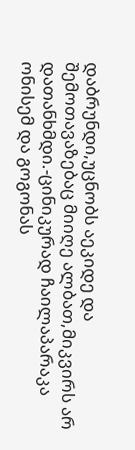დაბრუნდი,უცნობს აეკიდე და შემოთავაზებაც მიიღე ალბათ,მიკვირს არ დათანხმდი.-ცინიკურად ჩაილაპარაკა ონისემ და გოგონას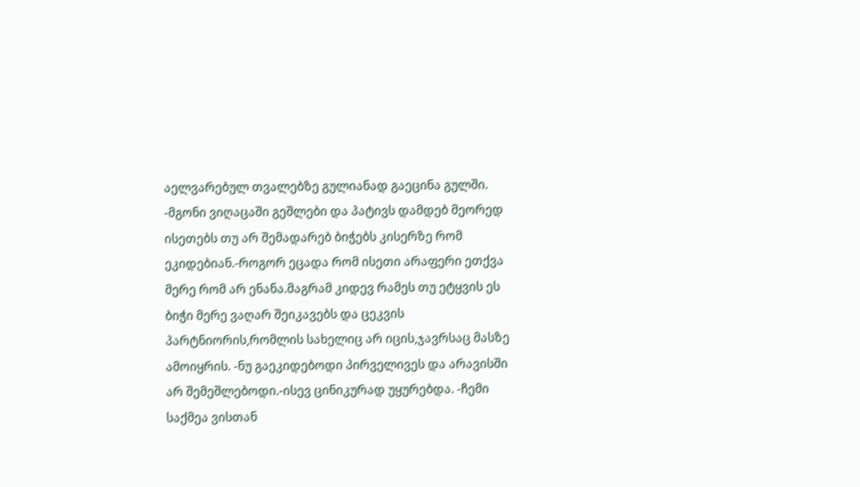აელვარებულ თვალებზე გულიანად გაეცინა გულში. -მგონი ვიღაცაში გეშლები და პატივს დამდებ მეორედ ისეთებს თუ არ შემადარებ ბიჭებს კისერზე რომ ეკიდებიან.-როგორ ეცადა რომ ისეთი არაფერი ეთქვა მერე რომ არ ენანა.მაგრამ კიდევ რამეს თუ ეტყვის ეს ბიჭი მერე ვაღარ შეიკავებს და ცეკვის პარტნიორის,რომლის სახელიც არ იცის,ჯავრსაც მასზე ამოიყრის. -ნუ გაეკიდებოდი პირველივეს და არავისში არ შემეშლებოდი.-ისევ ცინიკურად უყურებდა. -ჩემი საქმეა ვისთან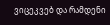ვიცეკვებ და რამდენი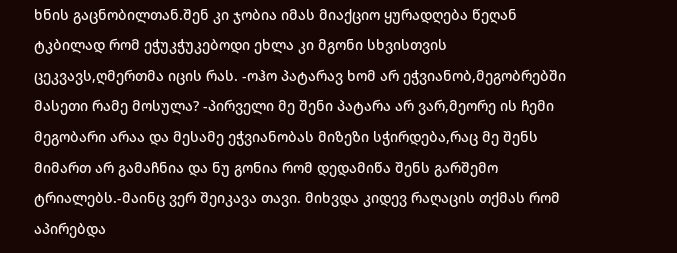ხნის გაცნობილთან.შენ კი ჯობია იმას მიაქციო ყურადღება წეღან ტკბილად რომ ეჭუკჭუკებოდი ეხლა კი მგონი სხვისთვის ცეკვავს,ღმერთმა იცის რას. -ოჰო პატარავ ხომ არ ეჭვიანობ,მეგობრებში მასეთი რამე მოსულა? -პირველი მე შენი პატარა არ ვარ,მეორე ის ჩემი მეგობარი არაა და მესამე ეჭვიანობას მიზეზი სჭირდება,რაც მე შენს მიმართ არ გამაჩნია და ნუ გონია რომ დედამიწა შენს გარშემო ტრიალებს.-მაინც ვერ შეიკავა თავი. მიხვდა კიდევ რაღაცის თქმას რომ აპირებდა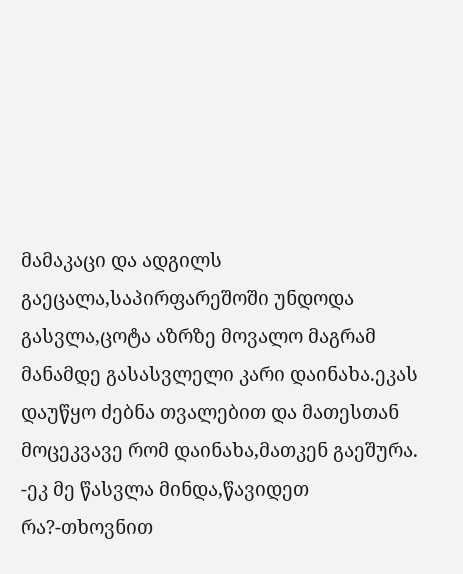მამაკაცი და ადგილს გაეცალა,საპირფარეშოში უნდოდა გასვლა,ცოტა აზრზე მოვალო მაგრამ მანამდე გასასვლელი კარი დაინახა.ეკას დაუწყო ძებნა თვალებით და მათესთან მოცეკვავე რომ დაინახა,მათკენ გაეშურა. -ეკ მე წასვლა მინდა,წავიდეთ რა?-თხოვნით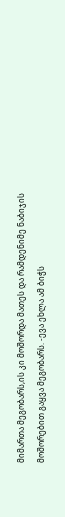მიმართა მეგობარს,ის კი მოშორდა მათეს და რამდენიმე ნაბიჯის მოშორებით გაყვა მეგობარს. -ევა ეხლა ამ ბიჭს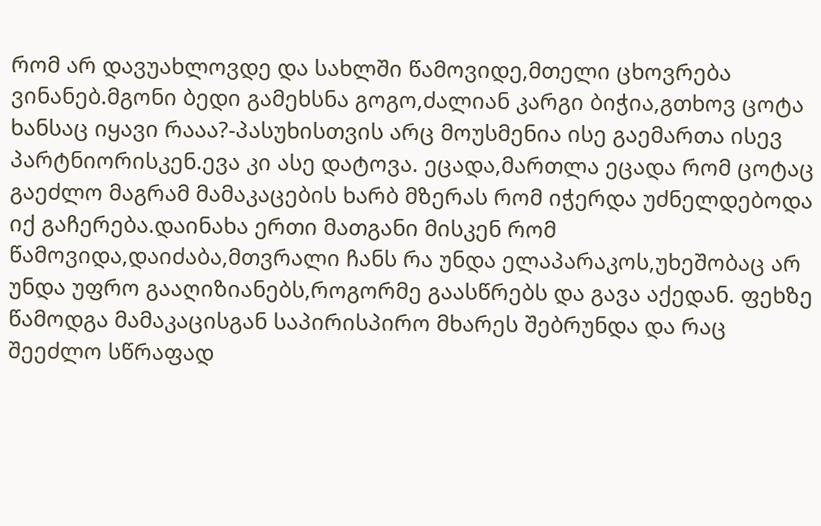რომ არ დავუახლოვდე და სახლში წამოვიდე,მთელი ცხოვრება ვინანებ.მგონი ბედი გამეხსნა გოგო,ძალიან კარგი ბიჭია,გთხოვ ცოტა ხანსაც იყავი რააა?-პასუხისთვის არც მოუსმენია ისე გაემართა ისევ პარტნიორისკენ.ევა კი ასე დატოვა. ეცადა,მართლა ეცადა რომ ცოტაც გაეძლო მაგრამ მამაკაცების ხარბ მზერას რომ იჭერდა უძნელდებოდა იქ გაჩერება.დაინახა ერთი მათგანი მისკენ რომ წამოვიდა,დაიძაბა,მთვრალი ჩანს რა უნდა ელაპარაკოს,უხეშობაც არ უნდა უფრო გააღიზიანებს,როგორმე გაასწრებს და გავა აქედან. ფეხზე წამოდგა მამაკაცისგან საპირისპირო მხარეს შებრუნდა და რაც შეეძლო სწრაფად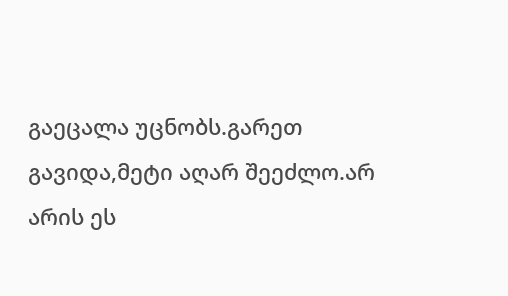გაეცალა უცნობს.გარეთ გავიდა,მეტი აღარ შეეძლო.არ არის ეს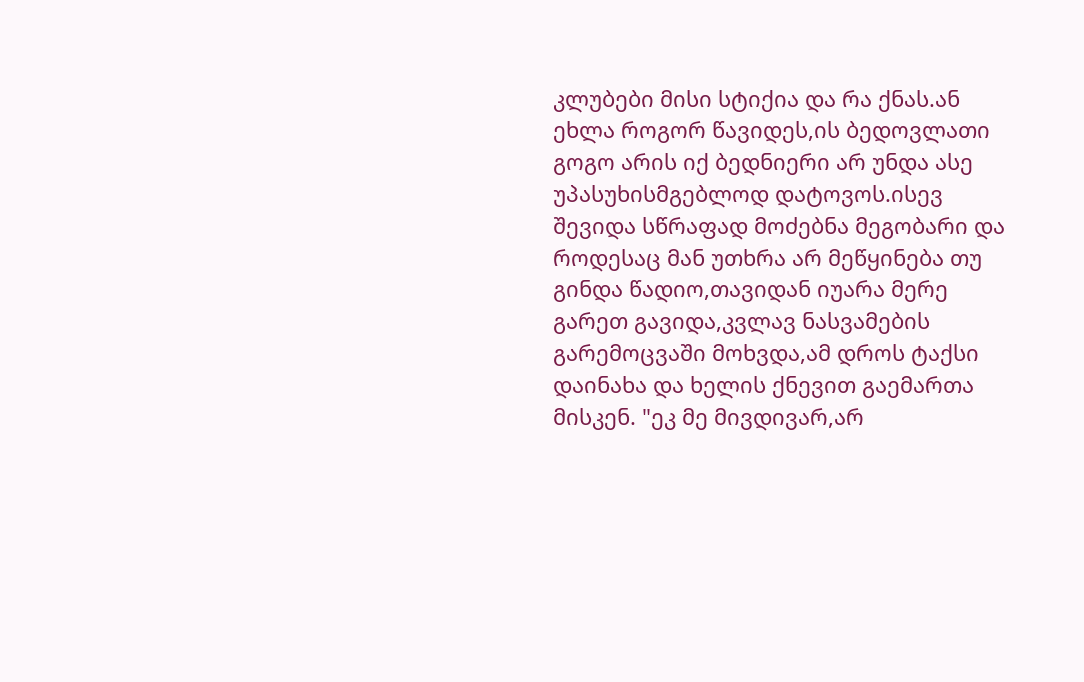კლუბები მისი სტიქია და რა ქნას.ან ეხლა როგორ წავიდეს,ის ბედოვლათი გოგო არის იქ ბედნიერი არ უნდა ასე უპასუხისმგებლოდ დატოვოს.ისევ შევიდა სწრაფად მოძებნა მეგობარი და როდესაც მან უთხრა არ მეწყინება თუ გინდა წადიო,თავიდან იუარა მერე გარეთ გავიდა,კვლავ ნასვამების გარემოცვაში მოხვდა,ამ დროს ტაქსი დაინახა და ხელის ქნევით გაემართა მისკენ. "ეკ მე მივდივარ,არ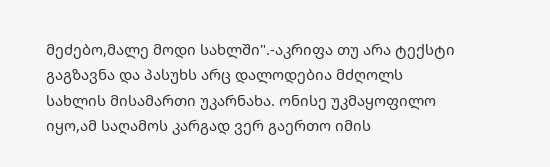მეძებო,მალე მოდი სახლში".-აკრიფა თუ არა ტექსტი გაგზავნა და პასუხს არც დალოდებია მძღოლს სახლის მისამართი უკარნახა. ონისე უკმაყოფილო იყო,ამ საღამოს კარგად ვერ გაერთო იმის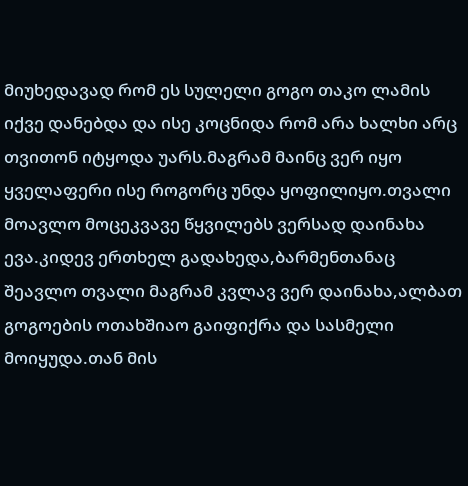მიუხედავად რომ ეს სულელი გოგო თაკო ლამის იქვე დანებდა და ისე კოცნიდა რომ არა ხალხი არც თვითონ იტყოდა უარს.მაგრამ მაინც ვერ იყო ყველაფერი ისე როგორც უნდა ყოფილიყო.თვალი მოავლო მოცეკვავე წყვილებს ვერსად დაინახა ევა.კიდევ ერთხელ გადახედა,ბარმენთანაც შეავლო თვალი მაგრამ კვლავ ვერ დაინახა,ალბათ გოგოების ოთახშიაო გაიფიქრა და სასმელი მოიყუდა.თან მის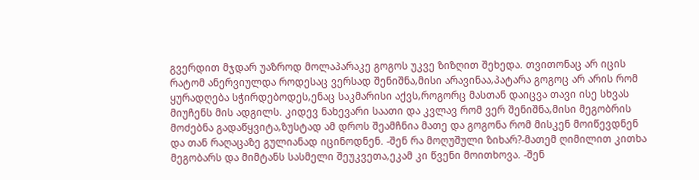გვერდით მჯდარ უაზროდ მოლაპარაკე გოგოს უკვე ზიზღით შეხედა. თვითონაც არ იცის რატომ ანერვიულდა როდესაც ვერსად შენიშნა,მისი არავინაა,პატარა გოგოც არ არის რომ ყურადღება სჭირდებოდეს,ენაც საკმარისი აქვს,როგორც მასთან დაიცვა თავი ისე სხვას მიუჩენს მის ადგილს. კიდევ ნახევარი საათი და კვლავ რომ ვერ შენიშნა,მისი მეგობრის მოძებნა გადაწყვიტა,ზუსტად ამ დროს შეამჩნია მათე და გოგონა რომ მისკენ მოიწევდნენ და თან რაღაცაზე გულიანად იცინოდნენ. -შენ რა მოღუშული ზიხარ?-მათემ ღიმილით კითხა მეგობარს და მიმტანს სასმელი შეუკვეთა,ეკამ კი წვენი მოითხოვა. -შენ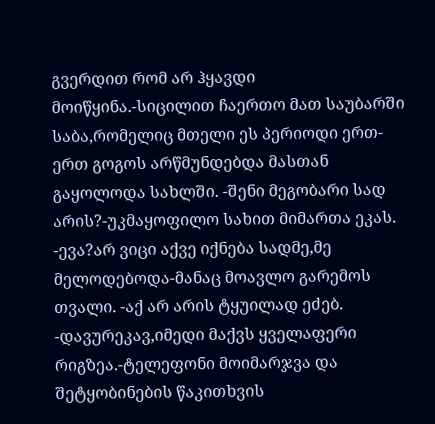გვერდით რომ არ ჰყავდი მოიწყინა.-სიცილით ჩაერთო მათ საუბარში საბა,რომელიც მთელი ეს პერიოდი ერთ-ერთ გოგოს არწმუნდებდა მასთან გაყოლოდა სახლში. -შენი მეგობარი სად არის?-უკმაყოფილო სახით მიმართა ეკას. -ევა?არ ვიცი აქვე იქნება სადმე,მე მელოდებოდა-მანაც მოავლო გარემოს თვალი. -აქ არ არის ტყუილად ეძებ. -დავურეკავ,იმედი მაქვს ყველაფერი რიგზეა.-ტელეფონი მოიმარჯვა და შეტყობინების წაკითხვის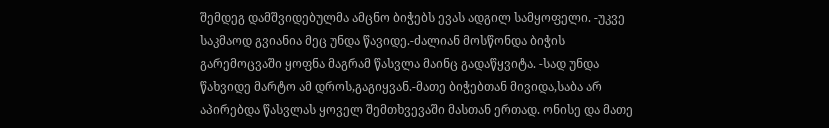შემდეგ დამშვიდებულმა ამცნო ბიჭებს ევას ადგილ სამყოფელი. -უკვე საკმაოდ გვიანია მეც უნდა წავიდე.-ძალიან მოსწონდა ბიჭის გარემოცვაში ყოფნა მაგრამ წასვლა მაინც გადაწყვიტა. -სად უნდა წახვიდე მარტო ამ დროს,გაგიყვან.-მათე ბიჭებთან მივიდა,საბა არ აპირებდა წასვლას ყოველ შემთხვევაში მასთან ერთად. ონისე და მათე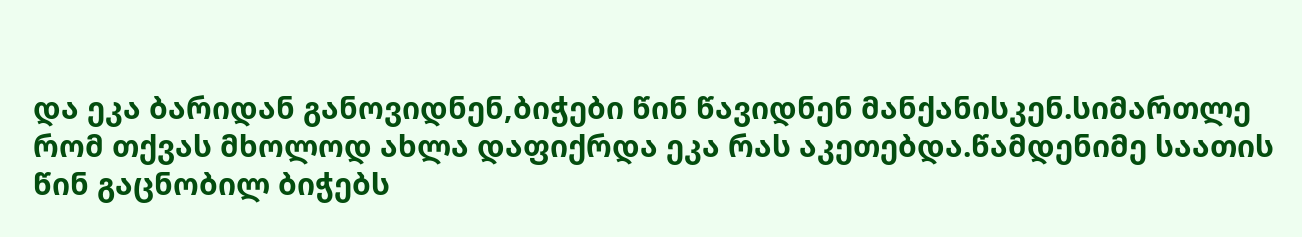და ეკა ბარიდან განოვიდნენ,ბიჭები წინ წავიდნენ მანქანისკენ.სიმართლე რომ თქვას მხოლოდ ახლა დაფიქრდა ეკა რას აკეთებდა.წამდენიმე საათის წინ გაცნობილ ბიჭებს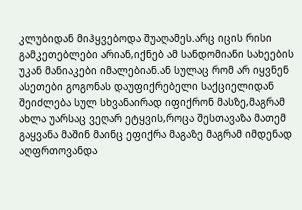კლუბიდან მიჰყვებოდა შუაღამეს.არც იცის რისი გამკეთებლები არიან,იქნებ ამ სანდომიანი სახეების უკან მანიაკები იმალებიან.ან სულაც რომ არ იყვნენ ასეთები გოგონას დაუფიქრებელი საქციელიდან შეიძლება სულ სხვანაირად იფიქრონ მასზე,მაგრამ ახლა უარსაც ვეღარ ეტყვის,როცა შესთავაზა მათემ გაყვანა მაშინ მაინც ეფიქრა მაგაზე მაგრამ იმდენად აღფრთოვანდა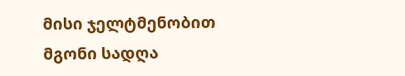მისი ჯელტმენობით მგონი სადღა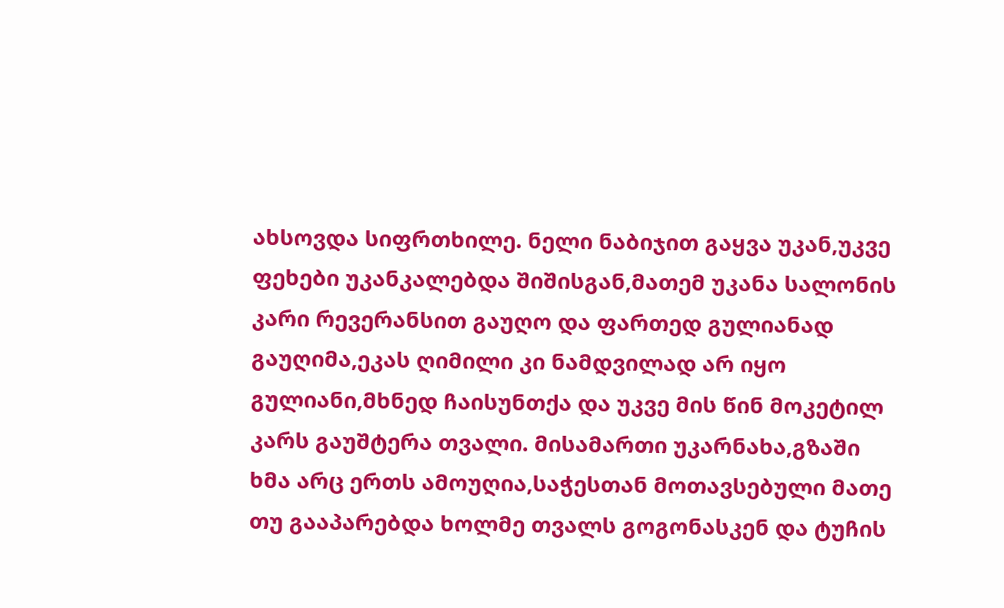ახსოვდა სიფრთხილე. ნელი ნაბიჯით გაყვა უკან,უკვე ფეხები უკანკალებდა შიშისგან,მათემ უკანა სალონის კარი რევერანსით გაუღო და ფართედ გულიანად გაუღიმა,ეკას ღიმილი კი ნამდვილად არ იყო გულიანი,მხნედ ჩაისუნთქა და უკვე მის წინ მოკეტილ კარს გაუშტერა თვალი. მისამართი უკარნახა,გზაში ხმა არც ერთს ამოუღია,საჭესთან მოთავსებული მათე თუ გააპარებდა ხოლმე თვალს გოგონასკენ და ტუჩის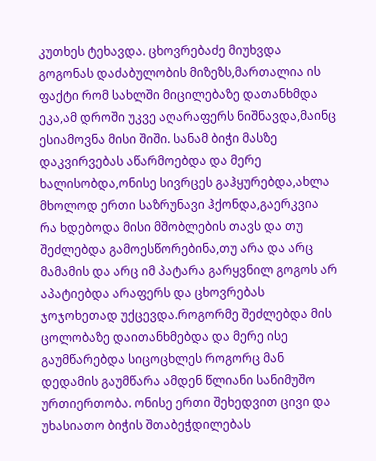კუთხეს ტეხავდა. ცხოვრებაძე მიუხვდა გოგონას დაძაბულობის მიზეზს,მართალია ის ფაქტი რომ სახლში მიცილებაზე დათანხმდა ეკა,ამ დროში უკვე აღარაფერს ნიშნავდა,მაინც ესიამოვნა მისი შიში. სანამ ბიჭი მასზე დაკვირვებას აწარმოებდა და მერე ხალისობდა,ონისე სივრცეს გაჰყურებდა,ახლა მხოლოდ ერთი საზრუნავი ჰქონდა,გაერკვია რა ხდებოდა მისი მშობლების თავს და თუ შეძლებდა გამოესწორებინა,თუ არა და არც მამამის და არც იმ პატარა გარყვნილ გოგოს არ აპატიებდა არაფერს და ცხოვრებას ჯოჯოხეთად უქცევდა.როგორმე შეძლებდა მის ცოლობაზე დაითანხმებდა და მერე ისე გაუმწარებდა სიცოცხლეს როგორც მან დედამის გაუმწარა ამდენ წლიანი სანიმუშო ურთიერთობა. ონისე ერთი შეხედვით ცივი და უხასიათო ბიჭის შთაბეჭდილებას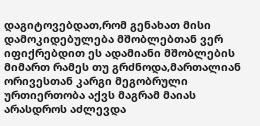დაგიტოვებდათ,რომ გენახათ მისი დამოკიდებულება მშობლებთან ვერ იფიქრებდით ეს ადამიანი მშობლების მიმართ რამეს თუ გრძნოდა,მართალიან ორივესთან კარგი მეგობრული ურთიერთობა აქვს მაგრამ მაიას არასდროს აძლევდა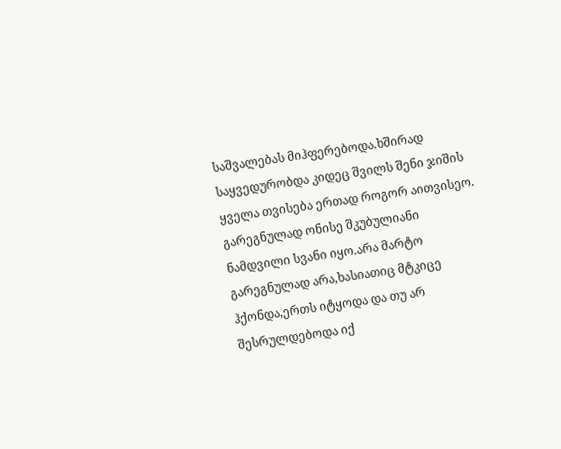საშვალებას მიჰფერებოდა.ხშირად საყვედურობდა კიდეც შვილს შენი ჯიშის ყველა თვისება ერთად როგორ აითვისეო. გარეგნულად ონისე შკუბულიანი ნამდვილი სვანი იყო.არა მარტო გარეგნულად არა,ხასიათიც მტკიცე ჰქონდა,ერთს იტყოდა და თუ არ შესრულდებოდა იქ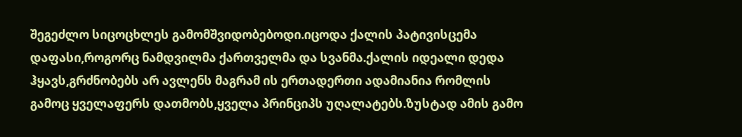შეგეძლო სიცოცხლეს გამომშვიდობებოდი.იცოდა ქალის პატივისცემა დაფასი,როგორც ნამდვილმა ქართველმა და სვანმა.ქალის იდეალი დედა ჰყავს,გრძნობებს არ ავლენს მაგრამ ის ერთადერთი ადამიანია რომლის გამოც ყველაფერს დათმობს,ყველა პრინციპს უღალატებს.ზუსტად ამის გამო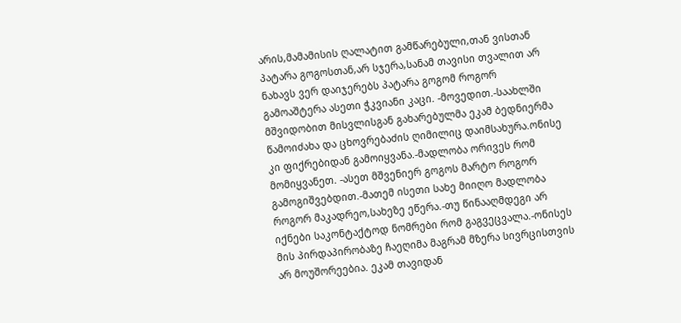არის,მამამისის ღალატით გამწარებული,თან ვისთან პატარა გოგოსთან,არ სჯერა,სანამ თავისი თვალით არ ნახავს ვერ დაიჯერებს პატარა გოგომ როგორ გამოაშტერა ასეთი ჭკვიანი კაცი. -მოვედით.-საახლში მშვიდობით მისვლისგან გახარებულმა ეკამ ბედნიერმა წამოიძახა და ცხოვრებაძის ღიმილიც დაიმსახურა.ონისე კი ფიქრებიდან გამოიყვანა.-მადლობა ორივეს რომ მომიყვანეთ. -ასეთ მშვენიერ გოგოს მარტო როგორ გამოგიშვებდით.-მათემ ისეთი სახე მიიღო მადლობა როგორ მაკადრეო,სახეზე ეწერა.-თუ წინააღმდეგი არ იქნები საკონტაქტოდ ნომრები რომ გაგვეცვალა.-ონისეს მის პირდაპირობაზე ჩაეღიმა მაგრამ მზერა სივრცისთვის არ მოუშორეებია. ეკამ თავიდან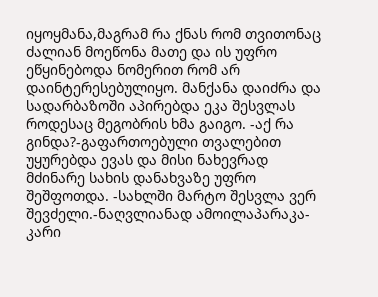იყოყმანა,მაგრამ რა ქნას რომ თვითონაც ძალიან მოეწონა მათე და ის უფრო ეწყინებოდა ნომერით რომ არ დაინტერესებულიყო. მანქანა დაიძრა და სადარბაზოში აპირებდა ეკა შესვლას როდესაც მეგობრის ხმა გაიგო. -აქ რა გინდა?-გაფართოებული თვალებით უყურებდა ევას და მისი ნახევრად მძინარე სახის დანახვაზე უფრო შეშფოთდა. -სახლში მარტო შესვლა ვერ შევძელი.-ნაღვლიანად ამოილაპარაკა-კარი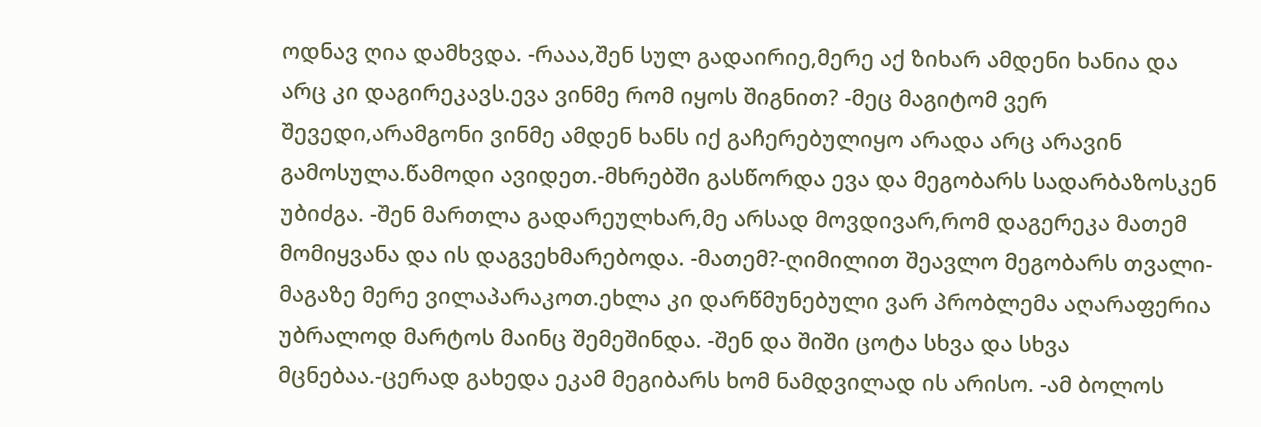ოდნავ ღია დამხვდა. -რააა,შენ სულ გადაირიე,მერე აქ ზიხარ ამდენი ხანია და არც კი დაგირეკავს.ევა ვინმე რომ იყოს შიგნით? -მეც მაგიტომ ვერ შევედი,არამგონი ვინმე ამდენ ხანს იქ გაჩერებულიყო არადა არც არავინ გამოსულა.წამოდი ავიდეთ.-მხრებში გასწორდა ევა და მეგობარს სადარბაზოსკენ უბიძგა. -შენ მართლა გადარეულხარ,მე არსად მოვდივარ,რომ დაგერეკა მათემ მომიყვანა და ის დაგვეხმარებოდა. -მათემ?-ღიმილით შეავლო მეგობარს თვალი-მაგაზე მერე ვილაპარაკოთ.ეხლა კი დარწმუნებული ვარ პრობლემა აღარაფერია უბრალოდ მარტოს მაინც შემეშინდა. -შენ და შიში ცოტა სხვა და სხვა მცნებაა.-ცერად გახედა ეკამ მეგიბარს ხომ ნამდვილად ის არისო. -ამ ბოლოს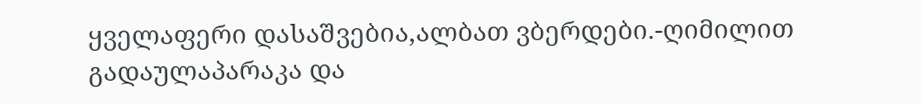ყველაფერი დასაშვებია,ალბათ ვბერდები.-ღიმილით გადაულაპარაკა და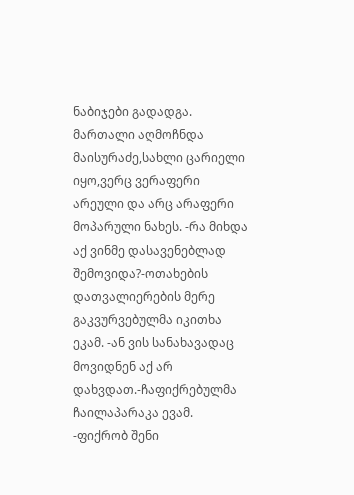ნაბიჯები გადადგა. მართალი აღმოჩნდა მაისურაძე,სახლი ცარიელი იყო,ვერც ვერაფერი არეული და არც არაფერი მოპარული ნახეს. -რა მიხდა აქ ვინმე დასავენებლად შემოვიდა?-ოთახების დათვალიერების მერე გაკვურვებულმა იკითხა ეკამ. -ან ვის სანახავადაც მოვიდნენ აქ არ დახვდათ.-ჩაფიქრებულმა ჩაილაპარაკა ევამ. -ფიქრობ შენი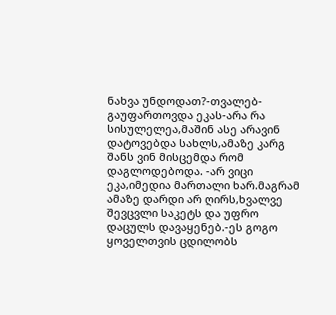ნახვა უნდოდათ?-თვალებ-გაუფართოვდა ეკას-არა რა სისულელეა,მაშინ ასე არავინ დატოვებდა სახლს,ამაზე კარგ შანს ვინ მისცემდა რომ დაგლოდებოდა. -არ ვიცი ეკა,იმედია მართალი ხარ.მაგრამ ამაზე დარდი არ ღირს,ხვალვე შევცვლი საკეტს და უფრო დაცულს დავაყენებ.-ეს გოგო ყოველთვის ცდილობს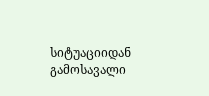სიტუაციიდან გამოსავალი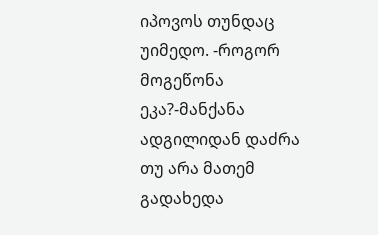იპოვოს თუნდაც უიმედო. -როგორ მოგეწონა ეკა?-მანქანა ადგილიდან დაძრა თუ არა მათემ გადახედა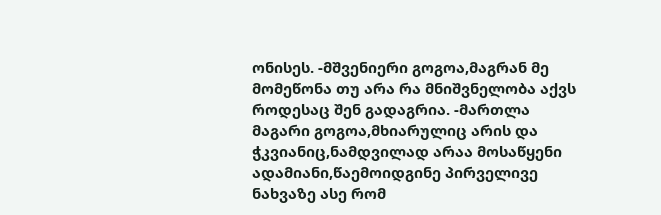ონისეს. -მშვენიერი გოგოა,მაგრან მე მომეწონა თუ არა რა მნიშვნელობა აქვს როდესაც შენ გადაგრია. -მართლა მაგარი გოგოა,მხიარულიც არის და ჭკვიანიც,ნამდვილად არაა მოსაწყენი ადამიანი,წაემოიდგინე პირველივე ნახვაზე ასე რომ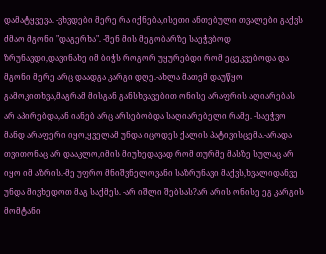დამატყვევა. -ვხვდები მერე რა იქნება,ისეთი ანთებული თვალები გაქვს ძმაო მგონი "დაგერხა". -შენ მის მეგობარზე საეჭვბოდ ზრუნავდი,დავინახე იმ ბიჭს როგორ უყურებდი რომ ეცეკვებოდა და მგონი მერე არც დაადგა კარგი დღე.-ახლა მათემ დაუწყო გამოკითხვა,მაგრამ მისგან განსხვავებით ონისე არაფრის აღიარებას არ აპირებდა,ან იანებ არც არსებობდა საღიარებელი რამე. -საეჭვო მანდ არაფერი იყო,ყველამ უნდა იცოდეს ქალის პატივისცემა.-არადა თვითონაც არ დააკლო,იმის მიუხედავად რომ თურმე მასზე სულაც არ იყო იმ აზრის.-მე უფრო მნიშვნელოვანი საზრუნავი მაქვს,ხვალიდანვე უნდა მივხედოთ მაგ საქმეს. -არ იშლი შებსას?არ არის ონისე ეგ კარგის მომტანი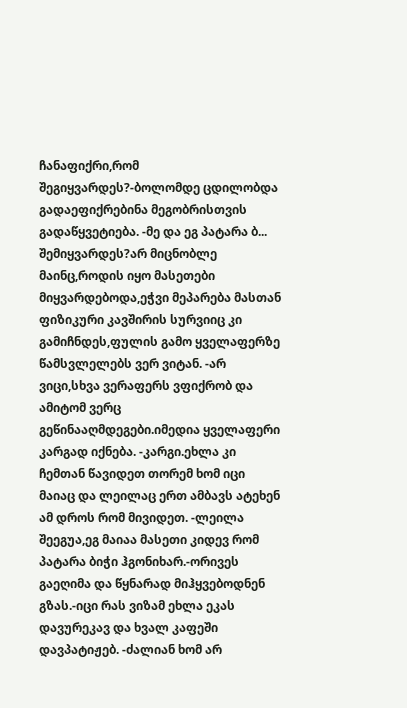ჩანაფიქრი,რომ შეგიყვარდეს?-ბოლომდე ცდილობდა გადაეფიქრებინა მეგობრისთვის გადაწყვეტიება. -მე და ეგ პატარა ბ... შემიყვარდეს?არ მიცნობლე მაინც,როდის იყო მასეთები მიყვარდებოდა,ეჭვი მეპარება მასთან ფიზიკური კავშირის სურვიიც კი გამიჩნდეს,ფულის გამო ყველაფერზე წამსვლელებს ვერ ვიტან. -არ ვიცი,სხვა ვერაფერს ვფიქრობ და ამიტომ ვერც გეწინააღმდეგები.იმედია ყველაფერი კარგად იქნება. -კარგი.ეხლა კი ჩემთან წავიდეთ თორემ ხომ იცი მაიაც და ლეილაც ერთ ამბავს ატეხენ ამ დროს რომ მივიდეთ. -ლეილა შეეგუა,ეგ მაიაა მასეთი კიდევ რომ პატარა ბიჭი ჰგონიხარ.-ორივეს გაეღიმა და წყნარად მიჰყვებოდნენ გზას.-იცი რას ვიზამ ეხლა ეკას დავურეკავ და ხვალ კაფეში დავპატიჟებ. -ძალიან ხომ არ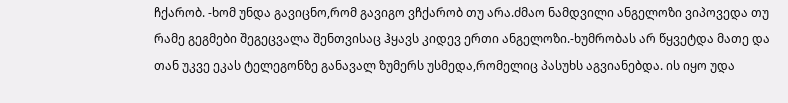ჩქარობ. -ხომ უნდა გავიცნო,რომ გავიგო ვჩქარობ თუ არა.ძმაო ნამდვილი ანგელოზი ვიპოვედა თუ რამე გეგმები შეგეცვალა შენთვისაც ჰყავს კიდევ ერთი ანგელოზი.-ხუმრობას არ წყვეტდა მათე და თან უკვე ეკას ტელეგონზე განავალ ზუმერს უსმედა,რომელიც პასუხს აგვიანებდა. ის იყო უდა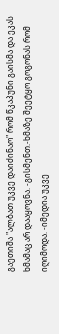გაეთიშა "ალბათ უკვე დაიძინაო" რომ წკაპუნი გაისმა და ეკას ხმამაც არ დააყოვნა. -გისმენთ.-ხმაზე შეეტყო გოგონას რომ იღიმოდა. -იმედია უკვე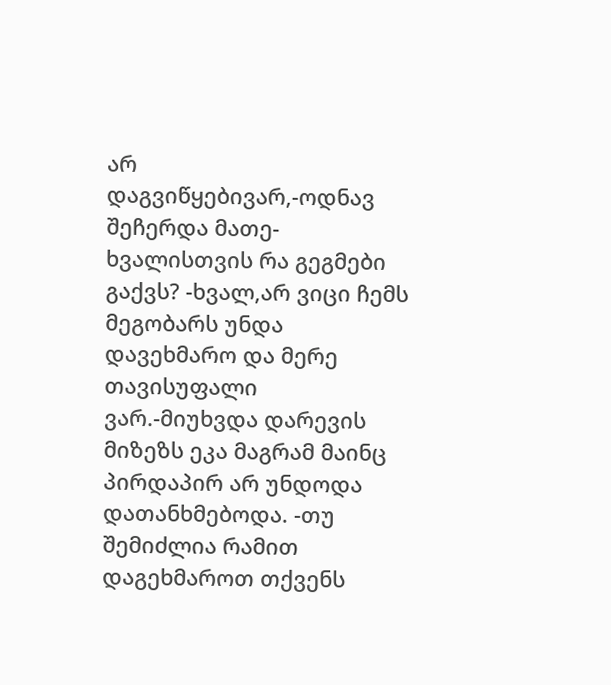არ დაგვიწყებივარ,-ოდნავ შეჩერდა მათე-ხვალისთვის რა გეგმები გაქვს? -ხვალ,არ ვიცი ჩემს მეგობარს უნდა დავეხმარო და მერე თავისუფალი ვარ.-მიუხვდა დარევის მიზეზს ეკა მაგრამ მაინც პირდაპირ არ უნდოდა დათანხმებოდა. -თუ შემიძლია რამით დაგეხმაროთ თქვენს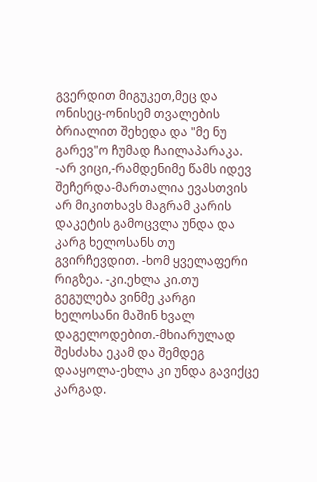გვერდით მიგუკეთ,მეც და ონისეც-ონისემ თვალების ბრიალით შეხედა და "მე ნუ გარევ"ო ჩუმად ჩაილაპარაკა. -არ ვიცი,-რამდენიმე წამს იდევ შეჩერდა-მართალია ევასთვის არ მიკითხავს მაგრამ კარის დაკეტის გამოცვლა უნდა და კარგ ხელოსანს თუ გვირჩევდით. -ხომ ყველაფერი რიგზეა. -კი.ეხლა კი.თუ გეგულება ვინმე კარგი ხელოსანი მაშინ ხვალ დაგელოდებით.-მხიარულად შესძახა ეკამ და შემდეგ დააყოლა-ეხლა კი უნდა გავიქცე კარგად.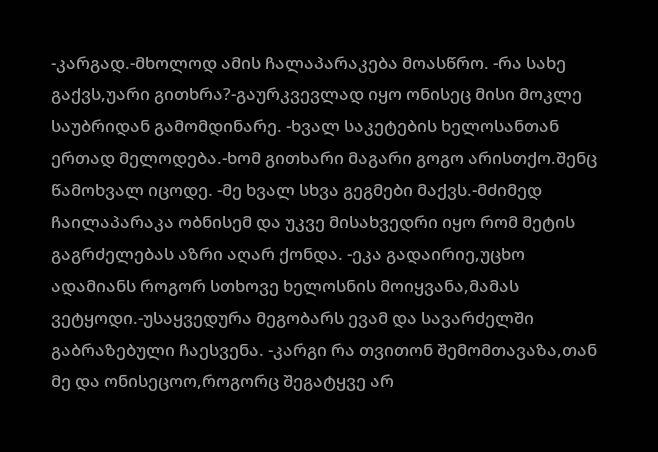-კარგად.-მხოლოდ ამის ჩალაპარაკება მოასწრო. -რა სახე გაქვს,უარი გითხრა?-გაურკვევლად იყო ონისეც მისი მოკლე საუბრიდან გამომდინარე. -ხვალ საკეტების ხელოსანთან ერთად მელოდება.-ხომ გითხარი მაგარი გოგო არისთქო.შენც წამოხვალ იცოდე. -მე ხვალ სხვა გეგმები მაქვს.-მძიმედ ჩაილაპარაკა ობნისემ და უკვე მისახვედრი იყო რომ მეტის გაგრძელებას აზრი აღარ ქონდა. -ეკა გადაირიე,უცხო ადამიანს როგორ სთხოვე ხელოსნის მოიყვანა,მამას ვეტყოდი.-უსაყვედურა მეგობარს ევამ და სავარძელში გაბრაზებული ჩაესვენა. -კარგი რა თვითონ შემომთავაზა,თან მე და ონისეცოო,როგორც შეგატყვე არ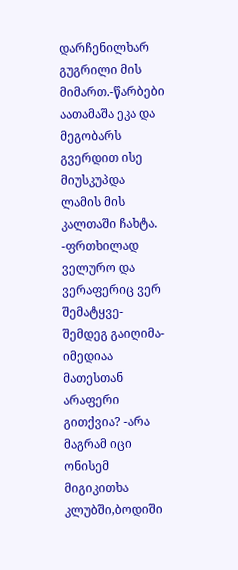დარჩენილხარ გუგრილი მის მიმართ.-წარბები აათამაშა ეკა და მეგობარს გვერდით ისე მიუსკუპდა ლამის მის კალთაში ჩახტა. -ფრთხილად ველურო და ვერაფერიც ვერ შემატყვე-შემდეგ გაიღიმა-იმედიაა მათესთან არაფერი გითქვია? -არა მაგრამ იცი ონისემ მიგიკითხა კლუბში,ბოდიში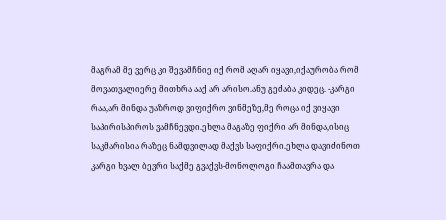მაგრამ მე ვერც კი შევამჩნიე იქ რომ აღარ იყავი,იქაურობა რომ მოვათვალიერე მითხრა ააქ არ არისო.ანუ გეძაბა კიდეც. -კარგი რაა,არ მინდა უაზროდ ვიფიქრო ვინმეზე,მე როცა იქ ვიყავი საპირისპიროს ვამჩნევდი.ეხლა მაგაზე ფიქრი არ მინდა,ისიც საკმარისია რაზეც ნამდვილად მაქვს საფიქრი.ეხლა დავიძინოთ კარგი ხვალ ბევრი საქმე გვაქვს-მონოლოგი ჩაამთავრა და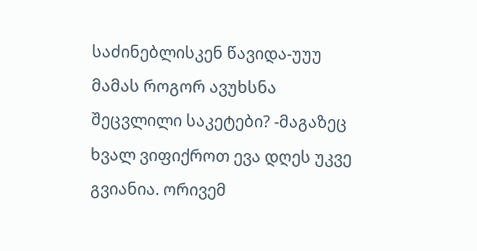საძინებლისკენ წავიდა-უუუ მამას როგორ ავუხსნა შეცვლილი საკეტები? -მაგაზეც ხვალ ვიფიქროთ ევა დღეს უკვე გვიანია. ორივემ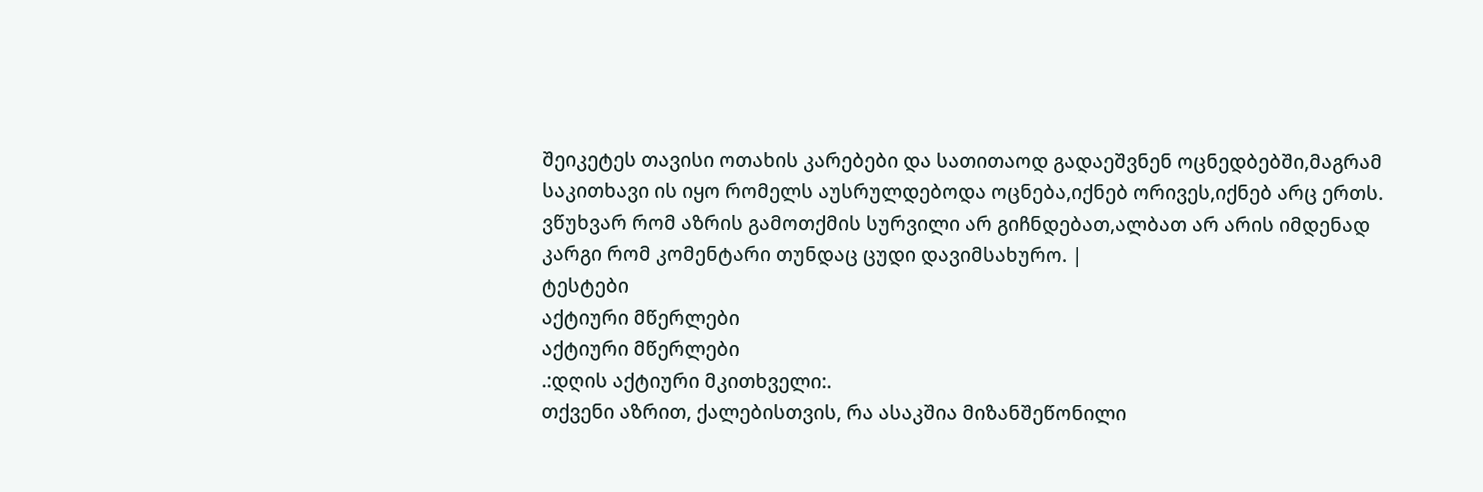შეიკეტეს თავისი ოთახის კარებები და სათითაოდ გადაეშვნენ ოცნედბებში,მაგრამ საკითხავი ის იყო რომელს აუსრულდებოდა ოცნება,იქნებ ორივეს,იქნებ არც ერთს. ვწუხვარ რომ აზრის გამოთქმის სურვილი არ გიჩნდებათ,ალბათ არ არის იმდენად კარგი რომ კომენტარი თუნდაც ცუდი დავიმსახურო. |
ტესტები
აქტიური მწერლები
აქტიური მწერლები
.:დღის აქტიური მკითხველი:.
თქვენი აზრით, ქალებისთვის, რა ასაკშია მიზანშეწონილი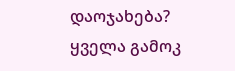დაოჯახება?
ყველა გამოკ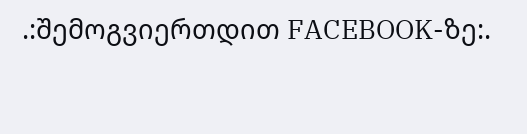.:შემოგვიერთდით FACEBOOK-ზე:.